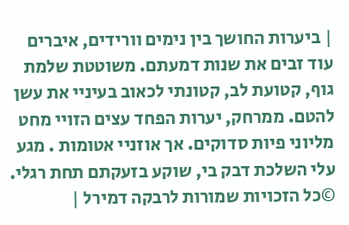| ביערות החושך בין נימים וורידים, איברים עוד זבים את שנות דמעתם. משוטטת שלמת גוף, קטועת לב, קטונתי לכאוב בעיניי את עשן להטם. ממרחק, יערות הפחד עצים הזויי מחט מליוני פיות סדוקים. אך אוזניי אטומות . מגע עלי השלכת דבק בי, שוקע בזעקתם תחת רגלי. ©כל הזכויות שמורות לרבקה דמירל |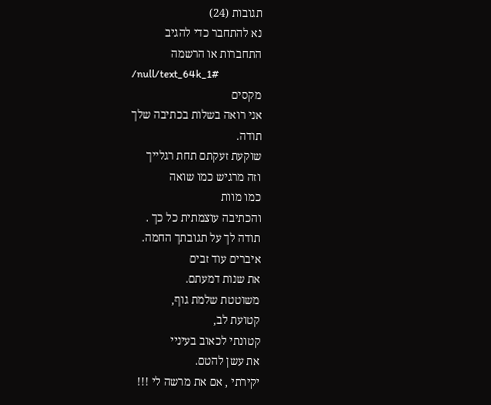תגובות (24)
נא להתחבר כדי להגיב
התחברות או הרשמה
/null/text_64k_1#
מקסים
אני רואה בשלות בכתיבה שלך
תודה.
שוקעת זעקתם תחת רגלייך
וזה מרגיש כמו שואה
כמו מוות
והכתיבה עוצמתית כל כך .
תודה לך על תגובתך החמה.
איברים עוד זבים
את שנות דמעתם.
משוטטת שלמת גוף,
קטועת לב,
קטונתי לכאוב בעיניי
את עשן להטם.
יקירתי , אם את מרשה לי !!!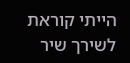הייתי קוראת לשירך שיר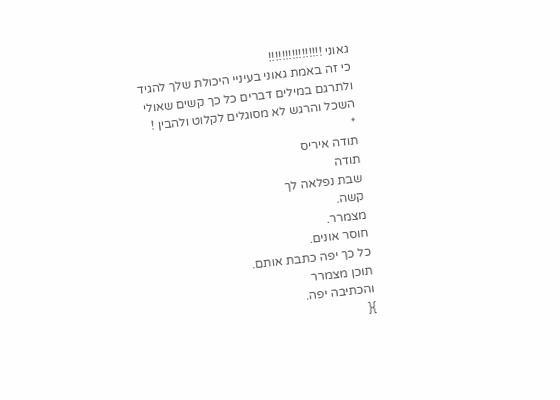גאוני !!!!!!!!!!!!!!!!
כי זה באמת גאוני בעיניי היכולת שלך להגיד ולתרגם במילים דברים כל כך קשים שאולי השכל והרגש לא מסוגלים לקלוט ולהבין !
*
תודה איריס
תודה
שבת נפלאה לך
קשה.
מצמרר.
חוסר אונים.
כל כך יפה כתבת אותם.
תוכן מצמרר
והכתיבה יפה.
}{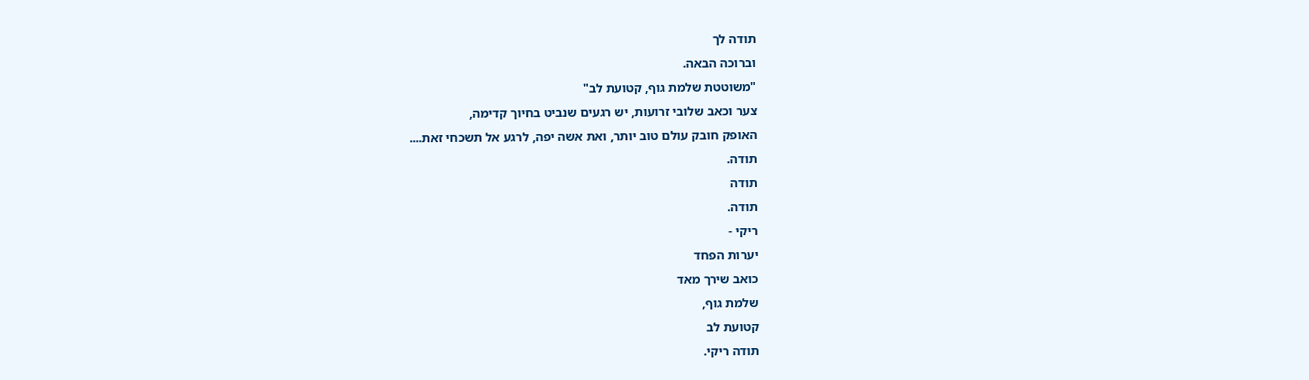תודה לך
וברוכה הבאה.
"משוטטת שלמת גוף, קטועת לב"
צער וכאב שלובי זרועות, יש רגעים שנביט בחיוך קדימה,
האופק חובק עולם טוב יותר, ואת אשה יפה, לרגע אל תשכחי זאת....
תודה.
תודה
תודה.
ריקי -
יערות הפחד
כואב שירך מאד
שלמת גוף,
קטועת לב
תודה ריקי.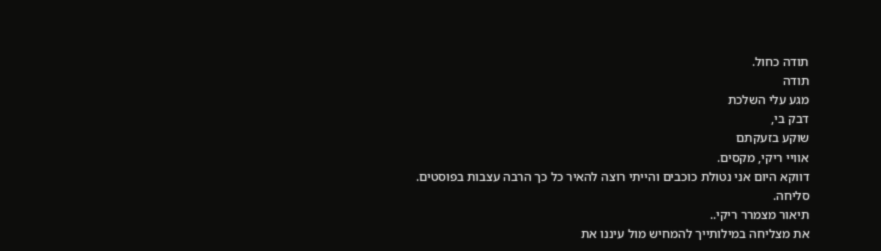תודה כחול.
תודה
מגע עלי השלכת
דבק בי,
שוקע בזעקתם
אוויי ריקי, מקסים.
דווקא היום אני נטולת כוכבים והייתי רוצה להאיר כל כך הרבה עצבות בפוסטים.
סליחה.
תיאור מצמרר ריקי..
את מצליחה במילותייך להמחיש מול עיננו את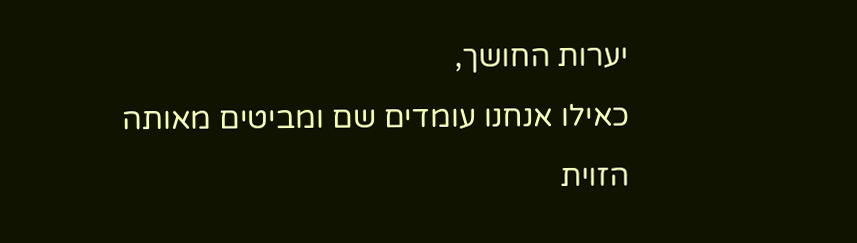יערות החושך,
כאילו אנחנו עומדים שם ומביטים מאותה הזוית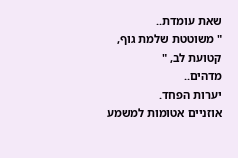שאת עומדת..
" משוטטת שלמת גוף,
קטועת לב, "
מדהים..
יערות הפחד.
אוזניים אטומות למשמע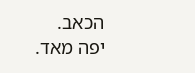הכאב.
יפה מאד.